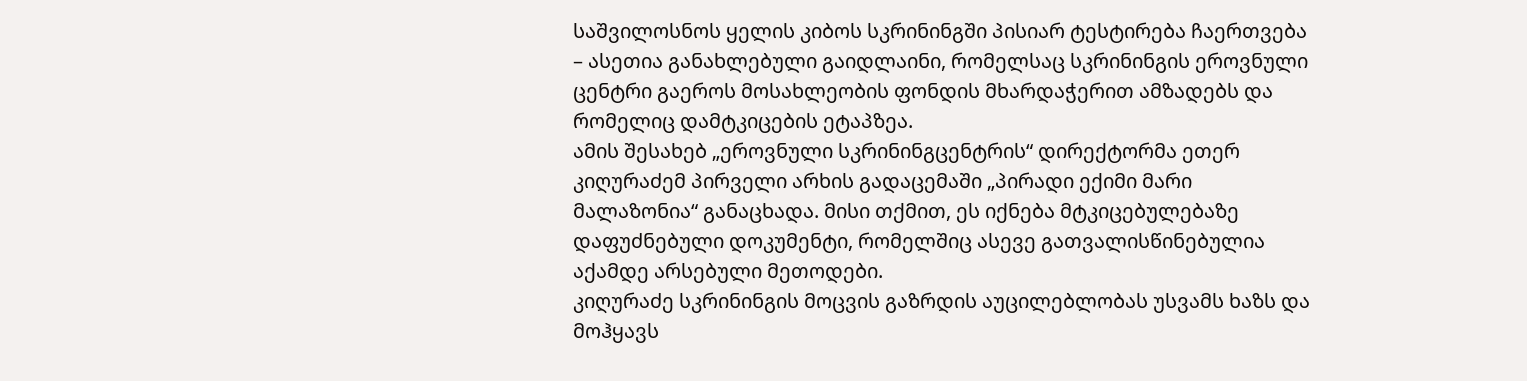საშვილოსნოს ყელის კიბოს სკრინინგში პისიარ ტესტირება ჩაერთვება – ასეთია განახლებული გაიდლაინი, რომელსაც სკრინინგის ეროვნული ცენტრი გაეროს მოსახლეობის ფონდის მხარდაჭერით ამზადებს და რომელიც დამტკიცების ეტაპზეა.
ამის შესახებ „ეროვნული სკრინინგცენტრის“ დირექტორმა ეთერ კიღურაძემ პირველი არხის გადაცემაში „პირადი ექიმი მარი მალაზონია“ განაცხადა. მისი თქმით, ეს იქნება მტკიცებულებაზე დაფუძნებული დოკუმენტი, რომელშიც ასევე გათვალისწინებულია აქამდე არსებული მეთოდები.
კიღურაძე სკრინინგის მოცვის გაზრდის აუცილებლობას უსვამს ხაზს და მოჰყავს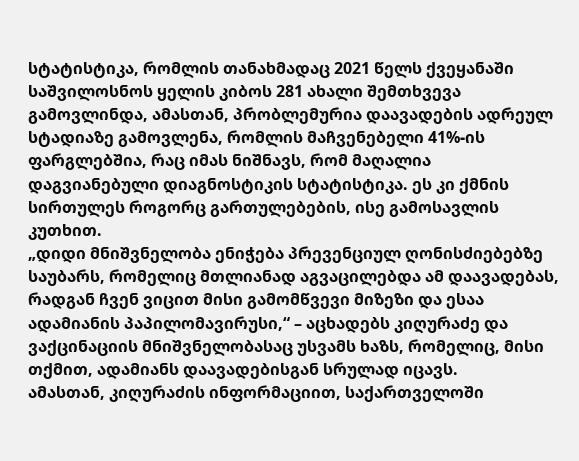სტატისტიკა, რომლის თანახმადაც 2021 წელს ქვეყანაში საშვილოსნოს ყელის კიბოს 281 ახალი შემთხვევა გამოვლინდა, ამასთან, პრობლემურია დაავადების ადრეულ სტადიაზე გამოვლენა, რომლის მაჩვენებელი 41%-ის ფარგლებშია, რაც იმას ნიშნავს, რომ მაღალია დაგვიანებული დიაგნოსტიკის სტატისტიკა. ეს კი ქმნის სირთულეს როგორც გართულებების, ისე გამოსავლის კუთხით.
„დიდი მნიშვნელობა ენიჭება პრევენციულ ღონისძიებებზე საუბარს, რომელიც მთლიანად აგვაცილებდა ამ დაავადებას, რადგან ჩვენ ვიცით მისი გამომწვევი მიზეზი და ესაა ადამიანის პაპილომავირუსი,“ – აცხადებს კიღურაძე და ვაქცინაციის მნიშვნელობასაც უსვამს ხაზს, რომელიც, მისი თქმით, ადამიანს დაავადებისგან სრულად იცავს.
ამასთან, კიღურაძის ინფორმაციით, საქართველოში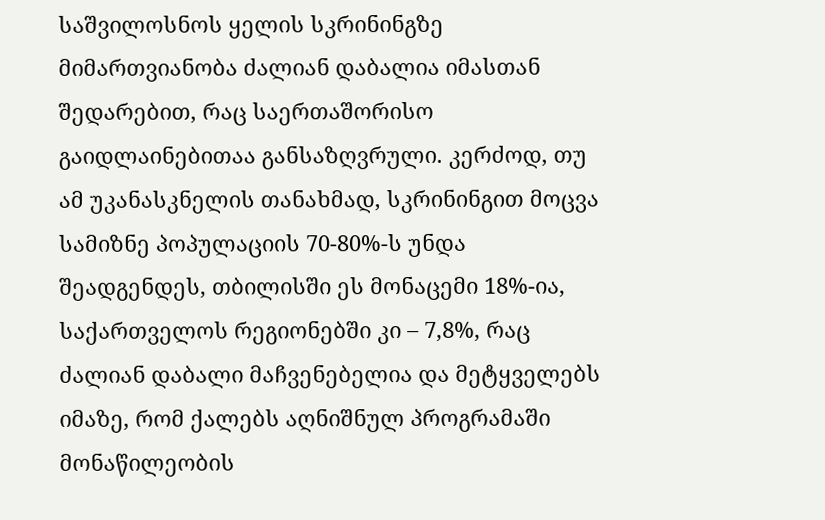საშვილოსნოს ყელის სკრინინგზე მიმართვიანობა ძალიან დაბალია იმასთან შედარებით, რაც საერთაშორისო გაიდლაინებითაა განსაზღვრული. კერძოდ, თუ ამ უკანასკნელის თანახმად, სკრინინგით მოცვა სამიზნე პოპულაციის 70-80%-ს უნდა შეადგენდეს, თბილისში ეს მონაცემი 18%-ია, საქართველოს რეგიონებში კი – 7,8%, რაც ძალიან დაბალი მაჩვენებელია და მეტყველებს იმაზე, რომ ქალებს აღნიშნულ პროგრამაში მონაწილეობის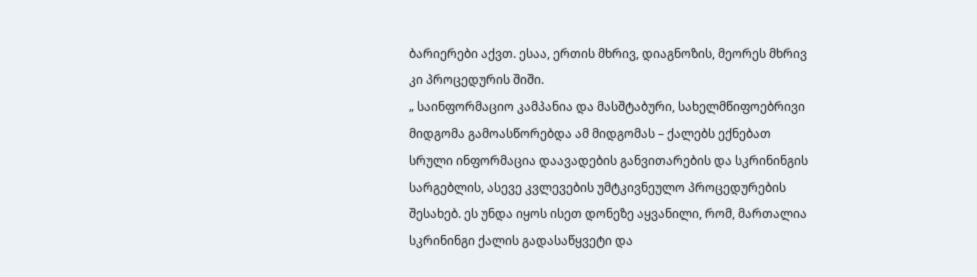ბარიერები აქვთ. ესაა, ერთის მხრივ, დიაგნოზის, მეორეს მხრივ კი პროცედურის შიში.
„ საინფორმაციო კამპანია და მასშტაბური, სახელმწიფოებრივი მიდგომა გამოასწორებდა ამ მიდგომას – ქალებს ექნებათ სრული ინფორმაცია დაავადების განვითარების და სკრინინგის სარგებლის, ასევე კვლევების უმტკივნეულო პროცედურების შესახებ. ეს უნდა იყოს ისეთ დონეზე აყვანილი, რომ, მართალია სკრინინგი ქალის გადასაწყვეტი და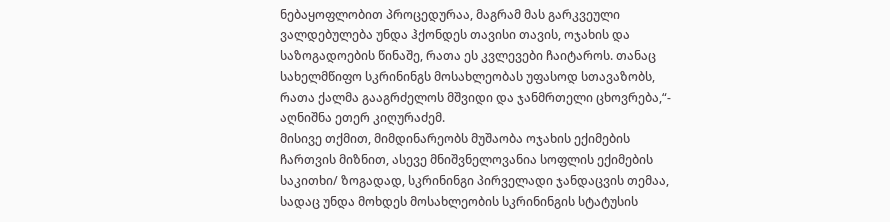ნებაყოფლობით პროცედურაა, მაგრამ მას გარკვეული ვალდებულება უნდა ჰქონდეს თავისი თავის, ოჯახის და საზოგადოების წინაშე, რათა ეს კვლევები ჩაიტაროს. თანაც სახელმწიფო სკრინინგს მოსახლეობას უფასოდ სთავაზობს, რათა ქალმა გააგრძელოს მშვიდი და ჯანმრთელი ცხოვრება,“- აღნიშნა ეთერ კიღურაძემ.
მისივე თქმით, მიმდინარეობს მუშაობა ოჯახის ექიმების ჩართვის მიზნით, ასევე მნიშვნელოვანია სოფლის ექიმების საკითხი/ ზოგადად, სკრინინგი პირველადი ჯანდაცვის თემაა, სადაც უნდა მოხდეს მოსახლეობის სკრინინგის სტატუსის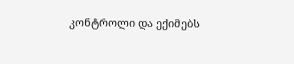კონტროლი და ექიმებს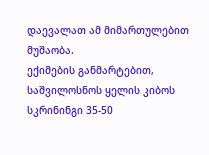დაევალათ ამ მიმართულებით მუშაობა.
ექიმების განმარტებით, საშვილოსნოს ყელის კიბოს სკრინინგი 35-50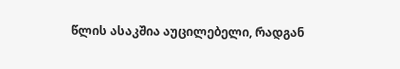წლის ასაკშია აუცილებელი, რადგან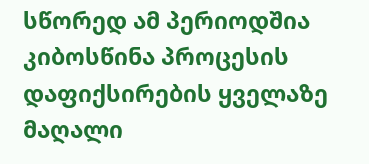სწორედ ამ პერიოდშია კიბოსწინა პროცესის დაფიქსირების ყველაზე მაღალი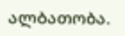ალბათობა.